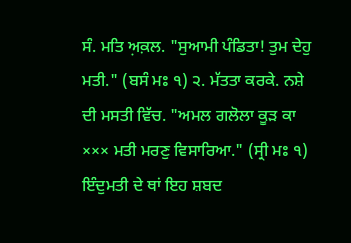ਸੰ. ਮਤਿ ਅ਼ਕ਼ਲ. "ਸੁਆਮੀ ਪੰਡਿਤਾ! ਤੁਮ ਦੇਹੁ ਮਤੀ." (ਬਸੰ ਮਃ ੧) ੨. ਮੱਤਤਾ ਕਰਕੇ. ਨਸ਼ੇ ਦੀ ਮਸਤੀ ਵਿੱਚ. "ਅਮਲ ਗਲੋਲਾ ਕੂੜ ਕਾ ××× ਮਤੀ ਮਰਣੁ ਵਿਸਾਰਿਆ." (ਸ੍ਰੀ ਮਃ ੧)
ਇੰਦੁਮਤੀ ਦੇ ਥਾਂ ਇਹ ਸ਼ਬਦ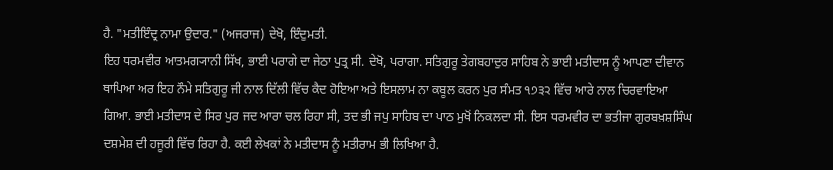ਹੈ. "ਮਤੀਇੰਦ੍ਰ ਨਾਮਾ ਉਦਾਰ." (ਅਜਰਾਜ) ਦੇਖੋ, ਇੰਦੁਮਤੀ.
ਇਹ ਧਰਮਵੀਰ ਆਤਮਗ੍ਯਾਨੀ ਸਿੱਖ, ਭਾਈ ਪਰਾਗੇ ਦਾ ਜੇਠਾ ਪੁਤ੍ਰ ਸੀ. ਦੇਖੋ, ਪਰਾਗਾ. ਸਤਿਗੁਰੂ ਤੇਗਬਹਾਦੁਰ ਸਾਹਿਬ ਨੇ ਭਾਈ ਮਤੀਦਾਸ ਨੂੰ ਆਪਣਾ ਦੀਵਾਨ ਥਾਪਿਆ ਅਰ ਇਹ ਨੌਮੇ ਸਤਿਗੁਰੂ ਜੀ ਨਾਲ ਦਿੱਲੀ ਵਿੱਚ ਕੈਦ ਹੋਇਆ ਅਤੇ ਇਸਲਾਮ ਨਾ ਕਬੂਲ ਕਰਨ ਪੁਰ ਸੰਮਤ ੧੭੩੨ ਵਿੱਚ ਆਰੇ ਨਾਲ ਚਿਰਵਾਇਆ ਗਿਆ. ਭਾਈ ਮਤੀਦਾਸ ਦੇ ਸਿਰ ਪੁਰ ਜਦ ਆਰਾ ਚਲ ਰਿਹਾ ਸੀ, ਤਦ ਭੀ ਜਪੁ ਸਾਹਿਬ ਦਾ ਪਾਠ ਮੁਖੋਂ ਨਿਕਲਦਾ ਸੀ. ਇਸ ਧਰਮਵੀਰ ਦਾ ਭਤੀਜਾ ਗੁਰਬਖ਼ਸ਼ਸਿੰਘ ਦਸ਼ਮੇਸ਼ ਦੀ ਹਜੂਰੀ ਵਿੱਚ ਰਿਹਾ ਹੈ. ਕਈ ਲੇਖਕਾਂ ਨੇ ਮਤੀਦਾਸ ਨੂੰ ਮਤੀਰਾਮ ਭੀ ਲਿਖਿਆ ਹੈ.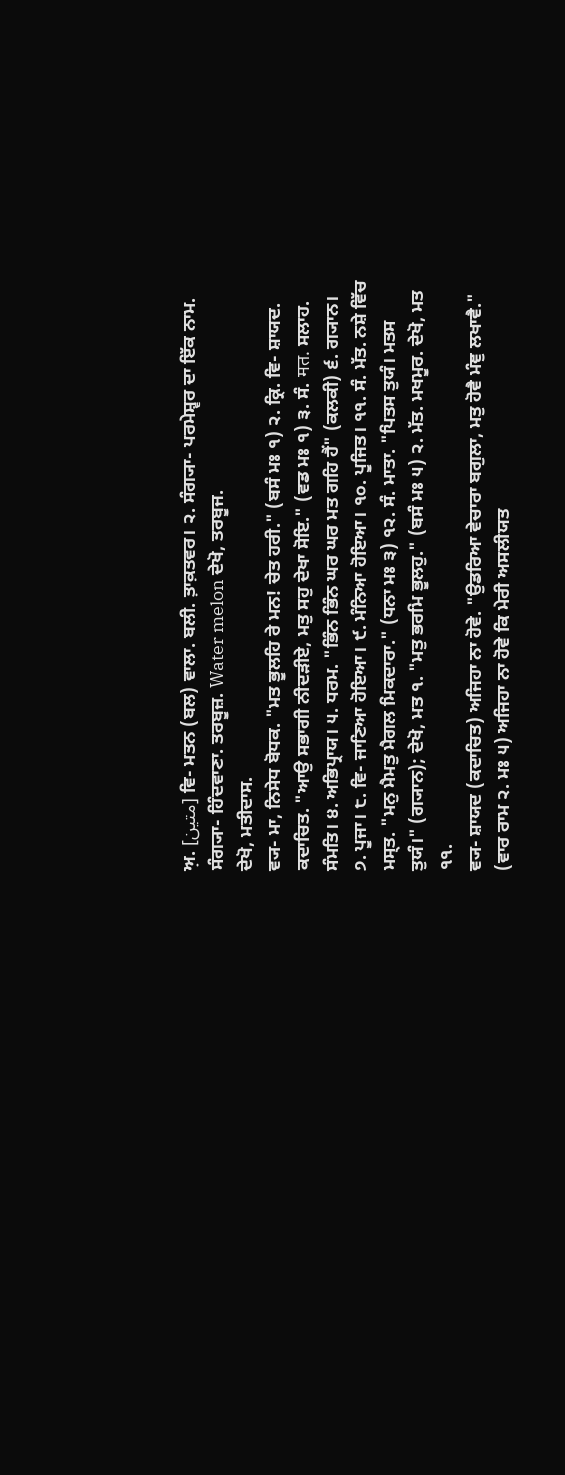ਅ਼. [متین] ਵਿ- ਮਤਨ (ਬਲ) ਵਾਲਾ. ਬਲੀ. ਤ਼ਾਕ਼ਤਵਰ। ੨. ਸੰਗ੍ਯਾ- ਪਰਮੇਸ਼੍ਵਰ ਦਾ ਇੱਕ ਨਾਮ.
ਸੰਗ੍ਯਾ- ਹਿੰਦਵਾਣਾ. ਤਰਬੂਜ਼. Water melon ਦੇਖੋ, ਤਰਬੂਜ.
ਦੇਖੋ, ਮਤੀਦਾਸ.
ਵ੍ਯ- ਮਾ, ਨਿਸੇਧ ਬੋਧਕ. "ਮਤ ਭੂਲਹਿ ਰੇ ਮਨ! ਚੇਤ ਹਰੀ." (ਬਸੰ ਮਃ ੧) ੨. ਕ੍ਰਿ. ਵਿ- ਸ਼ਾਯਦ. ਕਦਾਚਿਤ. "ਆਉ ਸਭਾਗੀ ਨੀਦੜੀਏ, ਮਤੁ ਸਹੁ ਦੇਖਾ ਸੋਇ." (ਵਡ ਮਃ ੧) ੩. ਸੰ. मत. ਸਲਾਹ. ਸੰਮਤਿ। ੪. ਅਭਿਪ੍ਰਾਯ। ੫. ਧਰਮ. "ਭਿੰਨ ਭਿੰਨ ਘਰ ਘਰ ਮਤ ਗਹਿ ਹੈਂ" (ਕਲਕੀ) ੬. ਗ੍ਯਾਨ। ੭. ਪੂਜਾ। ੮. ਵਿ- ਜਾਣਿਆ ਹੋਇਆ। ੯. ਮੰਨਿਆ ਹੋਇਆ। ੧੦. ਪੂਜਿਤ। ੧੧. ਸੰ. ਮੱਤ. ਨਸ਼ੇ ਵਿੱਚ ਮਸ੍ਤ. "ਮਨੁ ਮੈਮਤੁ ਮੈਗਲ ਮਿਕਦਾਰਾ." (ਧਨਾ ਮਃ ੩) ੧੨. ਸੰ. ਮਾਤਾ. "ਪਿਤਸ ਤੁਯੰ। ਮਤਸ ਤੁਯੰ।" (ਗ੍ਯਾਨ); ਦੇਖੋ, ਮਤ ੧. "ਮਤੁ ਭਰਮਿ ਭੂਲਹੁ." (ਬਸੰ ਮਃ ੫) ੨. ਮੱਤ. ਮਖਮੂਰ. ਦੇਖੋ, ਮਤ ੧੧.
ਵ੍ਯ- ਸ਼ਾਯਦ (ਕਦਾਚਿਤ) ਅਜਿਹਾ ਨਾ ਹੋਵੇ. "ਉਡਰਿਆ ਵੇਚਾਰਾ ਬਗੁਲਾ, ਮਤੁ ਹੋਵੈ ਮੰਞੁ ਲਖਾਵੈ." (ਵਾਰ ਰਾਮ ੨. ਮਃ ੫) ਅਜਿਹਾ ਨਾ ਹੋਵੇ ਕਿ ਮੇਰੀ ਅਸਲੀਯਤ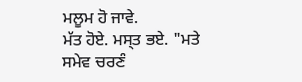ਮਲੂਮ ਹੋ ਜਾਵੇ.
ਮੱਤ ਹੋਏ. ਮਸ੍ਤ ਭਏ. "ਮਤੇ ਸਮੇਵ ਚਰਣੰ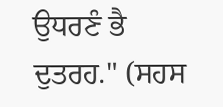ਉਧਰਣੰ ਭੈ ਦੁਤਰਹ." (ਸਹਸ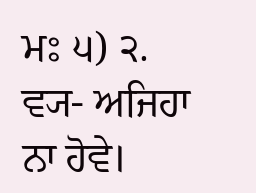ਮਃ ੫) ੨. ਵ੍ਯ- ਅਜਿਹਾ ਨਾ ਹੋਵੇ।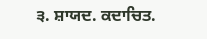੩. ਸ਼ਾਯਦ. ਕਦਾਚਿਤ.